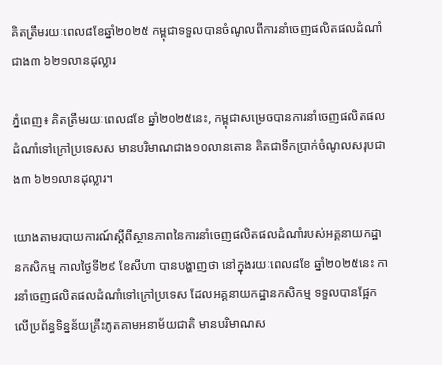គិតត្រឹមរយៈពេល៨ខែឆ្នាំ២០២៥ កម្ពុជាទទួលបានចំណូលពីការនាំចេញផលិតផលដំណាំជាង៣ ៦២១លានដុល្លារ

ភ្នំពេញ៖ គិតត្រឹមរយៈពេល៨ខែ ឆ្នាំ២០២៥នេះ, កម្ពុជាសម្រេចបានការនាំចេញផលិតផលដំណាំទៅក្រៅប្រទេសស មានបរិមាណជាង១០លានតោន គិតជាទឹកប្រាក់ចំណូលសរុបជាង៣ ៦២១លានដុល្លារ។

យោងតាមរបាយការណ៍ស្តីពីស្ថានភាពនៃការនាំចេញផលិតផលដំណាំរបស់អគ្គនាយកដ្ឋានកសិកម្ម កាលថ្ងៃទី២៩ ខែសីហា បានបង្ហាញថា នៅក្នុងរយៈពេល៨ខែ ឆ្នាំ២០២៥នេះ ការនាំចេញផលិតផលដំណាំទៅក្រៅប្រទេស ដែលអគ្គនាយកដ្ឋានកសិកម្ម ទទួលបានផ្អែកលើប្រព័ន្ធទិន្នន័យគ្រឹះភូតគាមអនាម័យជាតិ មានបរិមាណស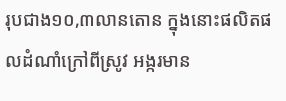រុបជាង១០,៣លានតោន ក្នុងនោះផលិតផលដំណាំក្រៅពីស្រូវ អង្ករមាន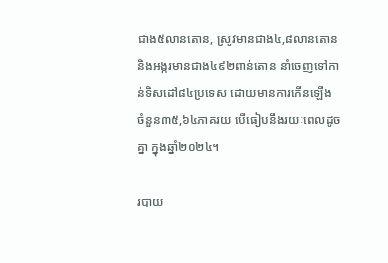ជាង៥លានតោន, ស្រូវមានជាង៤,៨លានតោន និងអង្ករមានជាង៤៩២ពាន់តោន នាំចេញទៅកាន់ទិសដៅ៨៤ប្រទេស ដោយមានការកើនឡើង ចំនួន៣៥,៦៤ភាគរយ បើធៀបនឹងរយៈពេលដូចគ្នា ក្នុងឆ្នាំ២០២៤។

របាយ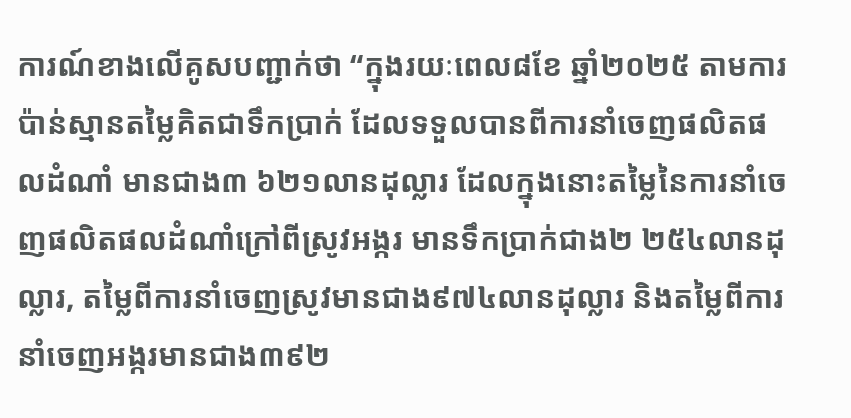ការណ៍ខាងលើគូសបញ្ជាក់ថា “ក្នុងរយៈពេល៨ខែ ឆ្នាំ២០២៥ តាមការប៉ាន់ស្មានតម្លៃគិតជាទឹកប្រាក់ ដែលទទួលបានពីការនាំចេញផលិតផលដំណាំ មានជាង៣ ៦២១លានដុល្លារ ដែលក្នុងនោះតម្លៃនៃការនាំចេញផលិតផលដំណាំក្រៅពីស្រូវអង្ករ មានទឹកប្រាក់ជាង២ ២៥៤លានដុល្លារ, តម្លៃពីការនាំចេញស្រូវមានជាង៩៧៤លានដុល្លារ និងតម្លៃពីការនាំចេញអង្ករមានជាង៣៩២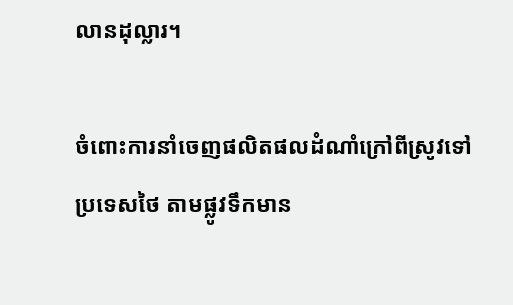លានដុល្លារ។

ចំពោះការនាំចេញផលិតផលដំណាំក្រៅពីស្រូវទៅប្រទេសថៃ តាមផ្លូវទឹកមាន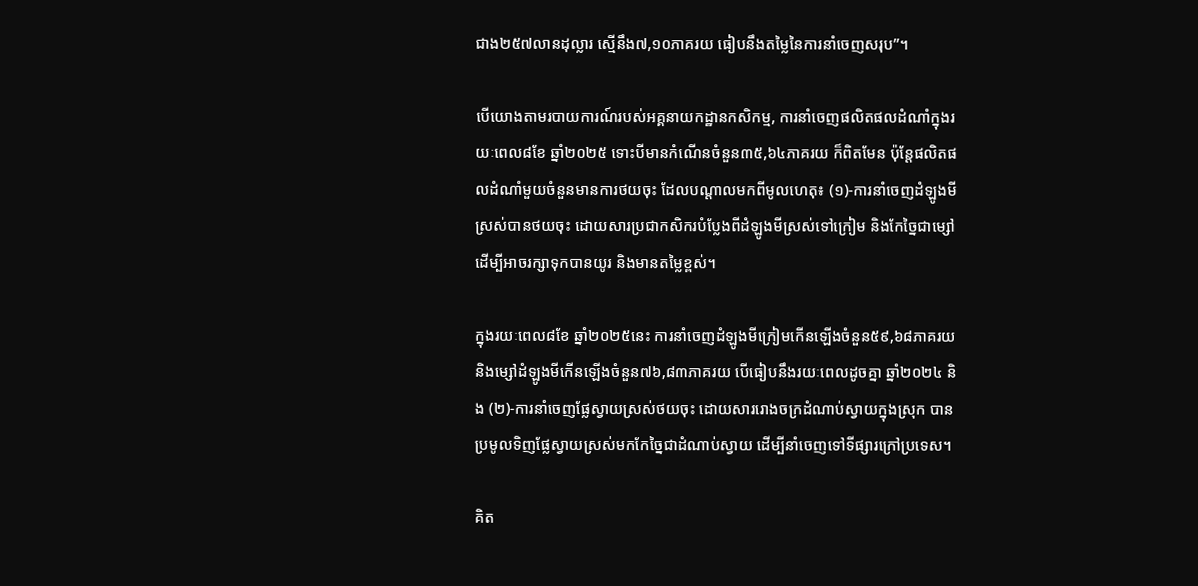ជាង២៥៧លានដុល្លារ ស្មើនឹង៧,១០ភាគរយ ធៀបនឹងតម្លៃនៃការនាំចេញសរុប”។

បើយោងតាមរបាយការណ៍របស់អគ្គនាយកដ្ឋានកសិកម្ម, ការនាំចេញផលិតផលដំណាំក្នុងរយៈពេល៨ខែ ឆ្នាំ២០២៥ ទោះបីមានកំណើនចំនួន៣៥,៦៤ភាគរយ ក៏ពិតមែន ប៉ុន្តែផលិតផលដំណាំមួយចំនួនមានការថយចុះ ដែលបណ្តាលមកពីមូលហេតុ៖ (១)-ការនាំចេញដំឡូងមីស្រស់បានថយចុះ ដោយសារប្រជាកសិករបំប្លែងពីដំឡូងមីស្រស់ទៅក្រៀម និងកែច្នៃជាម្សៅ ដើម្បីអាចរក្សាទុកបានយូរ និងមានតម្លៃខ្ពស់។

ក្នុងរយៈពេល៨ខែ ឆ្នាំ២០២៥នេះ ការនាំចេញដំឡូងមីក្រៀមកើនឡើងចំនួន៥៩,៦៨ភាគរយ និងម្សៅដំឡូងមីកើនឡើងចំនួន៧៦,៨៣ភាគរយ បើធៀបនឹងរយៈពេលដូចគ្នា ឆ្នាំ២០២៤ និង (២)-ការនាំចេញផ្លែស្វាយស្រស់ថយចុះ ដោយសាររោងចក្រដំណាប់ស្វាយក្នុងស្រុក បានប្រមូលទិញផ្លែស្វាយស្រស់មកកែច្នៃជាដំណាប់ស្វាយ ដើម្បីនាំចេញទៅទីផ្សារក្រៅប្រទេស។

គិត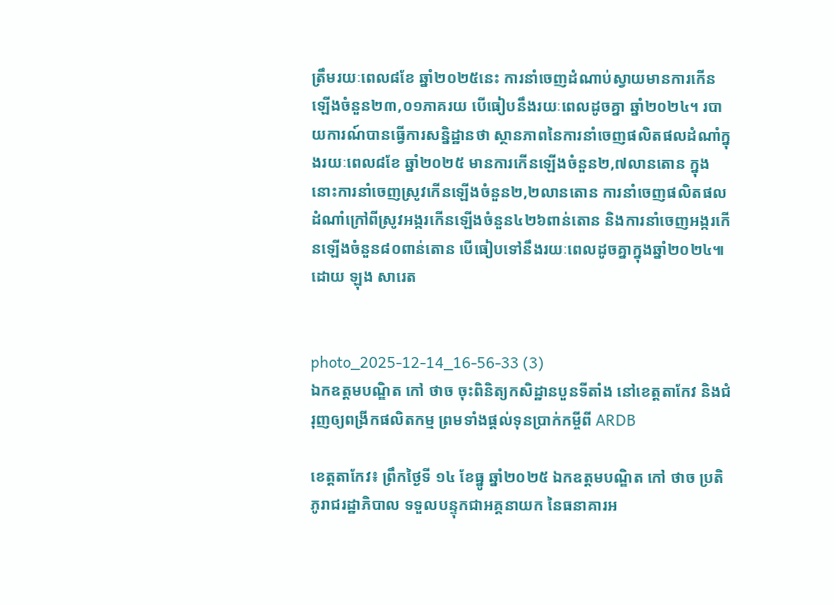ត្រឹមរយៈពេល៨ខែ ឆ្នាំ២០២៥នេះ ការនាំចេញដំណាប់ស្វាយមានការកើនឡើងចំនួន២៣,០១ភាគរយ បើធៀបនឹងរយៈពេលដូចគ្នា ឆ្នាំ២០២៤។ របាយការណ៍បានធ្វើការសន្និដ្ឋានថា ស្ថានភាពនៃការនាំចេញផលិតផលដំណាំក្នុងរយៈពេល៨ខែ ឆ្នាំ២០២៥ មានការកើនឡើងចំនួន២,៧លានតោន ក្នុងនោះការនាំចេញស្រូវកើនឡើងចំនួន២,២លានតោន ការនាំចេញផលិតផលដំណាំក្រៅពីស្រូវអង្ករកើនឡើងចំនួន៤២៦ពាន់តោន និងការនាំចេញអង្ករកើនឡើងចំនួន៨០ពាន់តោន បើធៀបទៅនឹងរយៈពេលដូចគ្នាក្នុងឆ្នាំ២០២៤៕ ដោយ ឡុង សារេត


photo_2025-12-14_16-56-33 (3)
ឯកឧត្តមបណ្ឌិត កៅ ថាច ចុះពិនិត្យកសិដ្ឋានបួនទីតាំង នៅខេត្តតាកែវ និងជំរុញឲ្យពង្រីកផលិតកម្ម ព្រមទាំងផ្តល់ទុនប្រាក់កម្ចីពី ARDB

ខេត្តតាកែវ៖ ព្រឹកថ្ងៃទី ១៤ ខែធ្នូ ឆ្នាំ២០២៥ ឯកឧត្តមបណ្ឌិត កៅ ថាច ប្រតិភូរាជរដ្ឋាភិបាល ទទួលបន្ទុកជាអគ្គនាយក នៃធនាគារអ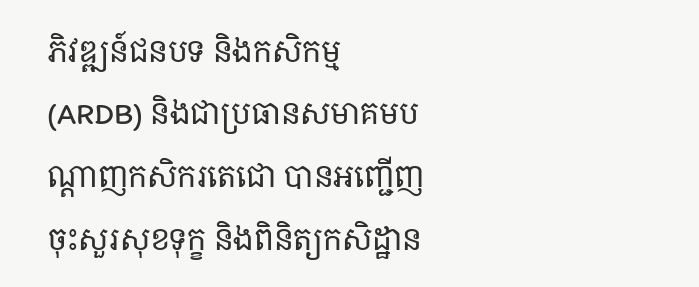ភិវឌ្ឍន៍ជនបទ និងកសិកម្ម (ARDB) និងជាប្រធានសមាគមបណ្តាញកសិករតេជោ បានអញ្ជើញចុះសួរសុខទុក្ខ និងពិនិត្យកសិដ្ឋាន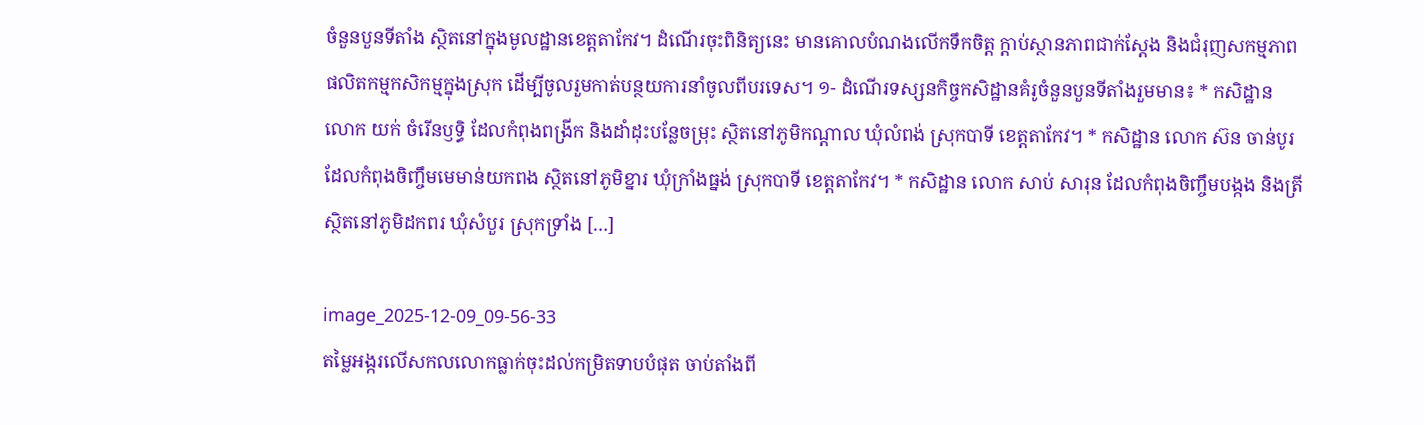ចំនួនបួនទីតាំង ស្ថិតនៅក្នុងមូលដ្ឋានខេត្តតាកែវ។ ដំណើរចុះពិនិត្យនេះ មានគោលបំណងលើកទឹកចិត្ត ក្តាប់ស្ថានភាពជាក់ស្តែង និងជំរុញសកម្មភាពផលិតកម្មកសិកម្មក្នុងស្រុក ដើម្បីចូលរួមកាត់បន្ថយការនាំចូលពីបរទេស។ ១- ដំណើរទស្សនកិច្ចកសិដ្ឋានគំរូចំនួនបួនទីតាំងរួមមាន៖ * កសិដ្ឋាន លោក យក់ ចំរើនឫទ្ធិ ដែលកំពុងពង្រីក និងដាំដុះបន្លែចម្រុះ ស្ថិតនៅភូមិកណ្តាល ឃុំលំពង់ ស្រុកបាទី ខេត្តតាកែវ។ * កសិដ្ឋាន លោក ស៊ន ចាន់បូរ ដែលកំពុងចិញ្ចឹមមេមាន់យកពង ស្ថិតនៅភូមិខ្នារ ឃុំក្រាំងធ្នង់ ស្រុកបាទី ខេត្តតាកែវ។ * កសិដ្ឋាន លោក សាប់ សារុន ដែលកំពុងចិញ្ចឹមបង្កង និងត្រី ស្ថិតនៅភូមិដកពរ ឃុំសំបួរ ស្រុកទ្រាំង […]

image_2025-12-09_09-56-33
តម្លៃអង្ករលើសកលលោកធ្លាក់ចុះដល់កម្រិតទាបបំផុត ចាប់តាំងពី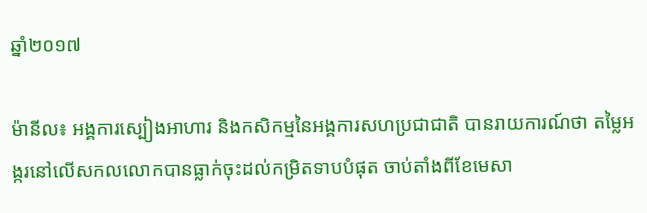ឆ្នាំ២០១៧

ម៉ានីល៖ អង្គការស្បៀងអាហារ និងកសិកម្មនៃអង្គការសហប្រជាជាតិ បានរាយការណ៍ថា តម្លៃអង្ករនៅលើសកលលោកបានធ្លាក់ចុះដល់កម្រិតទាបបំផុត ចាប់តាំងពីខែមេសា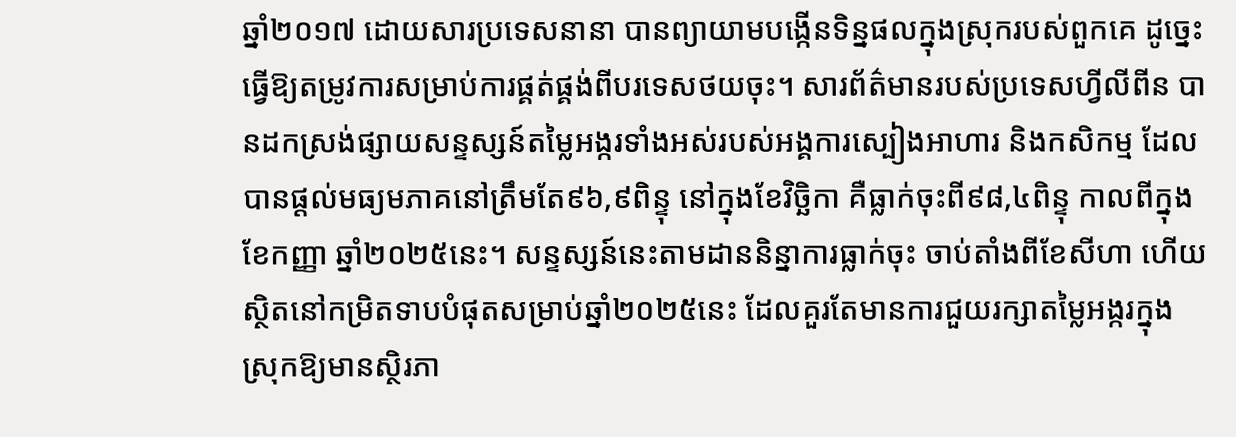ឆ្នាំ២០១៧ ដោយសារប្រទេសនានា បានព្យាយាមបង្កើនទិន្នផលក្នុងស្រុករបស់ពួកគេ ដូច្នេះធ្វើឱ្យតម្រូវការសម្រាប់ការផ្គត់ផ្គង់ពីបរទេសថយចុះ។ សារព័ត៌មានរបស់ប្រទេសហ្វីលីពីន បានដកស្រង់ផ្សាយសន្ទស្សន៍តម្លៃអង្ករទាំងអស់របស់អង្គការស្បៀងអាហារ និងកសិកម្ម ដែលបានផ្តល់មធ្យមភាគនៅត្រឹមតែ៩៦,៩ពិន្ទុ នៅក្នុងខែវិច្ឆិកា គឺធ្លាក់ចុះពី៩៨,៤ពិន្ទុ កាលពីក្នុងខែកញ្ញា ឆ្នាំ២០២៥នេះ។ សន្ទស្សន៍នេះតាមដាននិន្នាការធ្លាក់ចុះ ចាប់តាំងពីខែសីហា ហើយស្ថិតនៅកម្រិតទាបបំផុតសម្រាប់ឆ្នាំ២០២៥នេះ ដែលគួរតែមានការជួយរក្សាតម្លៃអង្ករក្នុងស្រុកឱ្យមានស្ថិរភា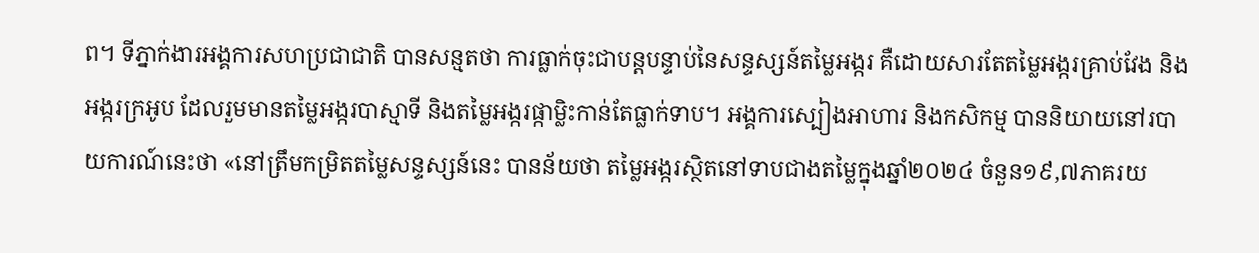ព។ ទីភ្នាក់ងារអង្គការសហប្រជាជាតិ បានសន្មតថា ការធ្លាក់ចុះជាបន្តបន្ទាប់នៃសន្ទស្សន៍តម្លៃអង្ករ គឺដោយសារតែតម្លៃអង្ករគ្រាប់វែង និងអង្ករក្រអូប ដែលរួមមានតម្លៃអង្ករបាស្មាទី និងតម្លៃអង្ករផ្កាម្លិះកាន់តែធ្លាក់ទាប។ អង្គការស្បៀងអាហារ និងកសិកម្ម បាននិយាយនៅរបាយការណ៍នេះថា «នៅត្រឹមកម្រិតតម្លៃសន្ទស្សន៍នេះ បានន័យថា តម្លៃអង្ករស្ថិតនៅទាបជាងតម្លៃក្នុងឆ្នាំ២០២៤ ចំនួន១៩,៧ភាគរយ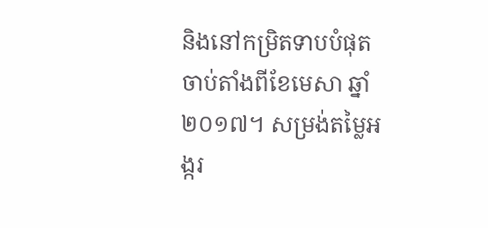និងនៅកម្រិតទាបបំផុត ចាប់តាំងពីខែមេសា ឆ្នាំ២០១៧។ សម្រង់តម្លៃអង្ករ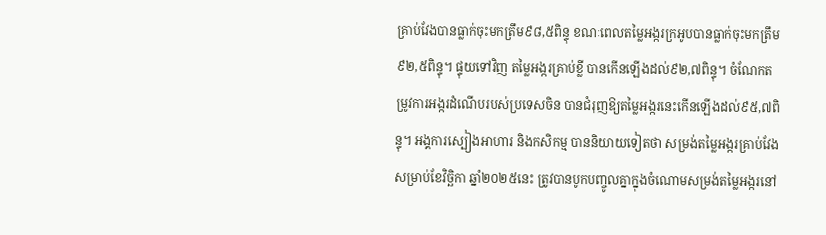គ្រាប់វែងបានធ្លាក់ចុះមកត្រឹម៩៨,៥ពិន្ទុ ខណៈពេលតម្លៃអង្ករក្រអូបបានធ្លាក់ចុះមកត្រឹម៩២,៥ពិន្ទុ។ ផ្ទុយទៅវិញ តម្លៃអង្ករគ្រាប់ខ្លី បានកើនឡើងដល់៩២,៧ពិន្ទុ។ ចំណែកតម្រូវការអង្ករដំណើបរបស់ប្រទេសចិន បានជំរុញឱ្យតម្លៃអង្ករនេះកើនឡើងដល់៩៥,៧ពិន្ទុ។ អង្គការស្បៀងអាហារ និងកសិកម្ម បាននិយាយទៀតថា សម្រង់តម្លៃអង្ករគ្រាប់វែងសម្រាប់ខែវិច្ឆិកា ឆ្នាំ២០២៥នេះ ត្រូវបានបូកបញ្ចូលគ្នាក្នុងចំណោមសម្រង់តម្លៃអង្ករនៅ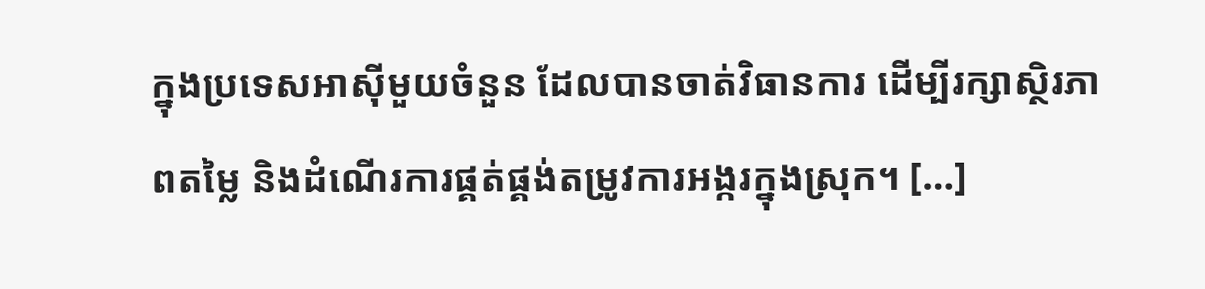ក្នុងប្រទេសអាស៊ីមួយចំនួន ដែលបានចាត់វិធានការ ដើម្បីរក្សាស្ថិរភាពតម្លៃ និងដំណើរការផ្គត់ផ្គង់តម្រូវការអង្ករក្នុងស្រុក។ […]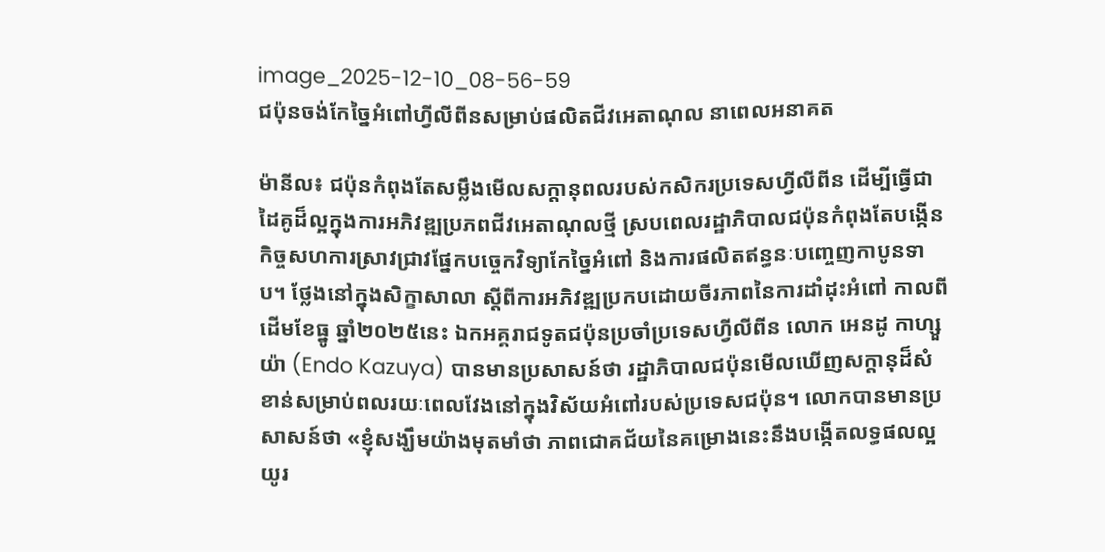image_2025-12-10_08-56-59
ជប៉ុនចង់កែច្នៃអំពៅហ្វីលីពីនសម្រាប់ផលិតជីវអេតាណុល នាពេលអនាគត

ម៉ានីល៖ ជប៉ុនកំពុងតែសម្លឹងមើលសក្តានុពលរបស់កសិករប្រទេសហ្វីលីពីន ដើម្បីធ្វើជាដៃគូដ៏ល្អក្នុងការអភិវឌ្ឍប្រភពជីវអេតាណុលថ្មី ស្របពេលរដ្ឋាភិបាលជប៉ុនកំពុងតែបង្កើនកិច្ចសហការស្រាវជ្រាវផ្នែកបច្ចេកវិទ្យាកែច្នៃអំពៅ និងការផលិតឥន្ធនៈបញ្ចេញកាបូនទាប។ ថ្លែងនៅក្នុងសិក្ខាសាលា ស្តីពីការអភិវឌ្ឍប្រកបដោយចីរភាពនៃការដាំដុះអំពៅ កាលពីដើមខែធ្នូ ឆ្នាំ២០២៥នេះ ឯកអគ្គរាជទូតជប៉ុនប្រចាំប្រទេសហ្វីលីពីន លោក អេនដូ កាហ្សួយ៉ា (Endo Kazuya) បានមានប្រសាសន៍ថា រដ្ឋាភិបាលជប៉ុនមើលឃើញសក្តានុដ៏សំខាន់សម្រាប់ពលរយៈពេលវែងនៅក្នុងវិស័យអំពៅរបស់ប្រទេសជប៉ុន។ លោកបានមានប្រសាសន៍ថា «ខ្ញុំសង្ឃឹមយ៉ាងមុតមាំថា ភាពជោគជ័យនៃគម្រោងនេះនឹងបង្កើតលទ្ធផលល្អយូរ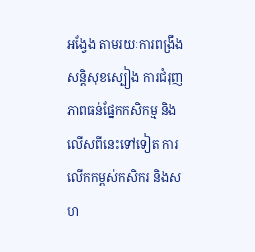អង្វែង តាមរយៈការពង្រឹងសន្តិសុខស្បៀង ការជំរុញភាពធន់ផ្នែកកសិកម្ម និងលើសពីនេះទៅទៀត ការលើកកម្ពស់កសិករ និងសហ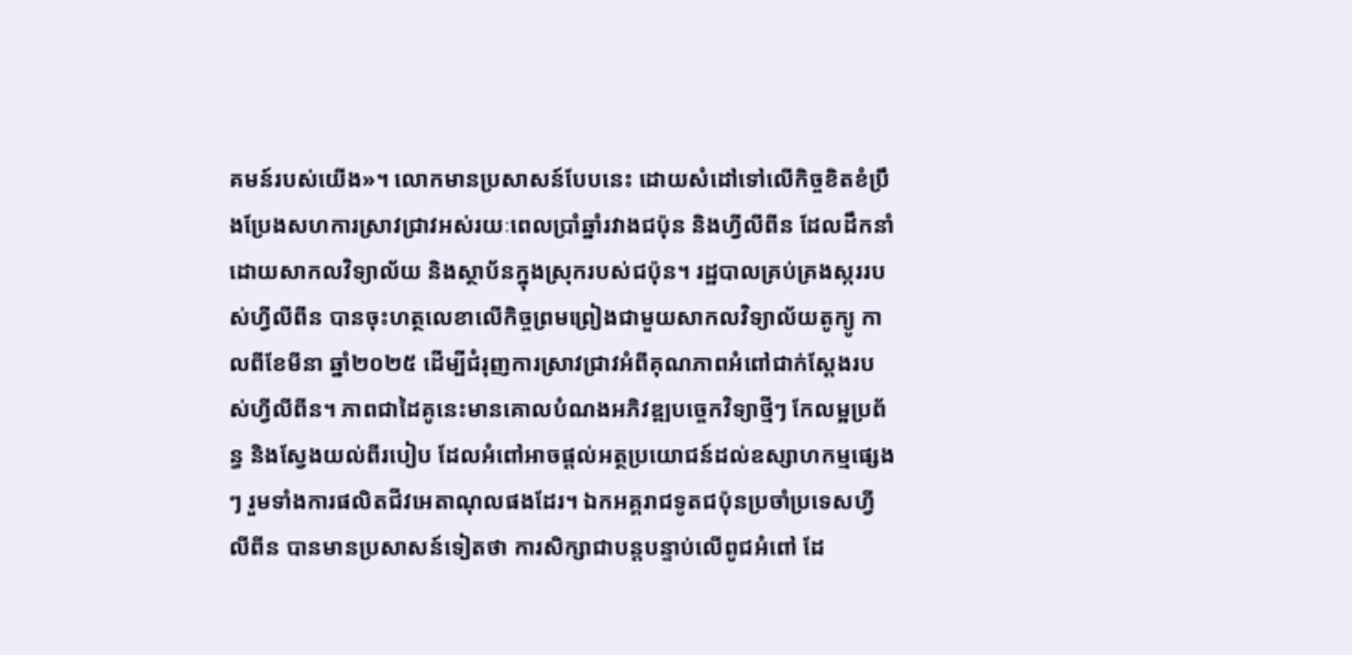គមន៍របស់យើង»។ លោកមានប្រសាសន៍បែបនេះ ដោយសំដៅទៅលើកិច្ចខិតខំប្រឹងប្រែងសហការស្រាវជ្រាវអស់រយៈពេលប្រាំឆ្នាំរវាងជប៉ុន និងហ្វីលីពីន ដែលដឹកនាំដោយសាកលវិទ្យាល័យ និងស្ថាប័នក្នុងស្រុករបស់ជប៉ុន។ រដ្ឋបាលគ្រប់គ្រងស្កររបស់ហ្វីលីពីន បានចុះហត្ថលេខាលើកិច្ចព្រមព្រៀងជាមួយសាកលវិទ្យាល័យតូក្យូ កាលពីខែមីនា ឆ្នាំ២០២៥ ដើម្បីជំរុញការស្រាវជ្រាវអំពីគុណភាពអំពៅជាក់ស្តែងរបស់ហ្វីលីពីន។ ភាពជាដៃគូនេះមានគោលបំណងអភិវឌ្ឍបច្ចេកវិទ្យាថ្មីៗ កែលម្អប្រព័ន្ធ និងស្វែងយល់ពីរបៀប ដែលអំពៅអាចផ្តល់អត្ថប្រយោជន៍ដល់ឧស្សាហកម្មផ្សេងៗ រួមទាំងការផលិតជីវអេតាណុលផងដែរ។ ឯកអគ្គរាជទូតជប៉ុនប្រចាំប្រទេសហ្វីលីពីន បានមានប្រសាសន៍ទៀតថា ការសិក្សាជាបន្តបន្ទាប់លើពូជអំពៅ ដែ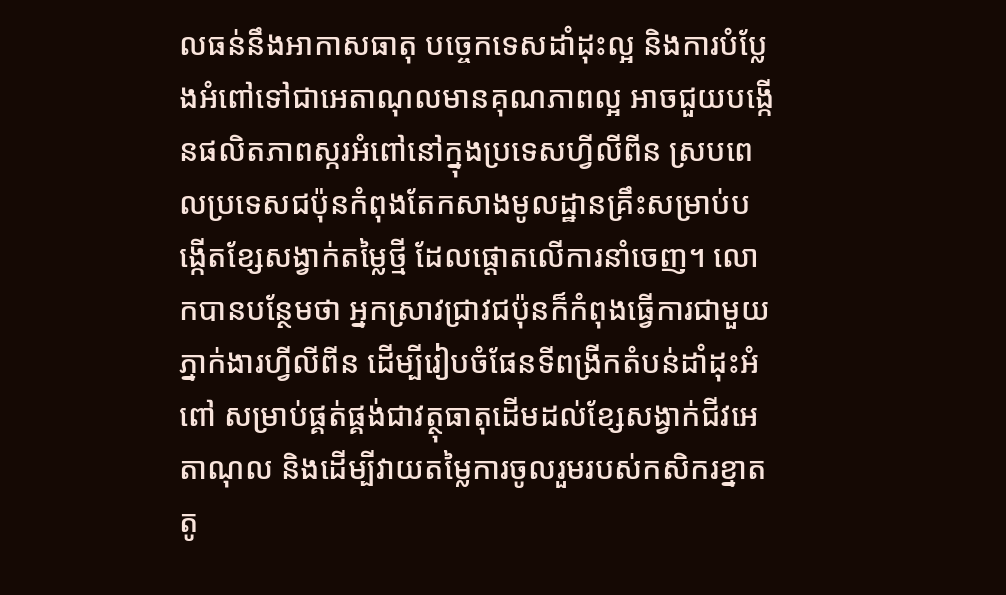លធន់នឹងអាកាសធាតុ បច្ចេកទេសដាំដុះល្អ និងការបំប្លែងអំពៅទៅជាអេតាណុលមានគុណភាពល្អ អាចជួយបង្កើនផលិតភាពស្ករអំពៅនៅក្នុងប្រទេសហ្វីលីពីន ស្របពេលប្រទេសជប៉ុនកំពុងតែកសាងមូលដ្ឋានគ្រឹះសម្រាប់បង្កើតខ្សែសង្វាក់តម្លៃថ្មី ដែលផ្តោតលើការនាំចេញ។ លោកបានបន្ថែមថា អ្នកស្រាវជ្រាវជប៉ុនក៏កំពុងធ្វើការជាមួយភ្នាក់ងារហ្វីលីពីន ដើម្បីរៀបចំផែនទីពង្រីកតំបន់ដាំដុះអំពៅ សម្រាប់ផ្គត់ផ្គង់ជាវត្ថុធាតុដើមដល់ខ្សែសង្វាក់ជីវអេតាណុល និងដើម្បីវាយតម្លៃការចូលរួមរបស់កសិករខ្នាតតូ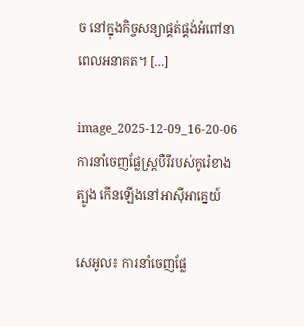ច នៅក្នុងកិច្ចសន្យាផ្គត់ផ្គង់អំពៅនាពេលអនាគត។ […]

image_2025-12-09_16-20-06
ការនាំចេញផ្លែស្ត្របឺរីរបស់កូរ៉េខាងត្បូង កើនឡើងនៅអាស៊ីអាគ្នេយ៍

សេអូល៖ ការនាំចេញផ្លែ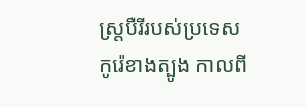ស្ត្របឺរីរបស់ប្រទេសកូរ៉េខាងត្បូង កាលពី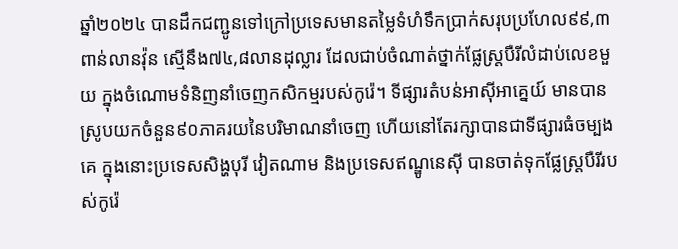ឆ្នាំ២០២៤ បានដឹកជញ្ជូនទៅក្រៅប្រទេសមានតម្លៃទំហំទឹកប្រាក់សរុបប្រហែល៩៩,៣ពាន់លានវ៉ុន ស្មើនឹង៧៤,៨លានដុល្លារ ដែលជាប់ចំណាត់ថ្នាក់ផ្លែស្ត្របឺរីលំដាប់លេខមួយ ក្នុងចំណោមទំនិញនាំចេញកសិកម្មរបស់កូរ៉េ។ ទីផ្សារតំបន់អាស៊ីអាគ្នេយ៍ មានបានស្រូបយកចំនួន៩០ភាគរយនៃបរិមាណនាំចេញ ហើយនៅតែរក្សាបានជាទីផ្សារធំចម្បងគេ ក្នុងនោះប្រទេសសិង្ហបុរី វៀតណាម និងប្រទេសឥណ្ឌូនេស៊ី បានចាត់ទុកផ្លែស្ត្របឺរីរបស់កូរ៉េ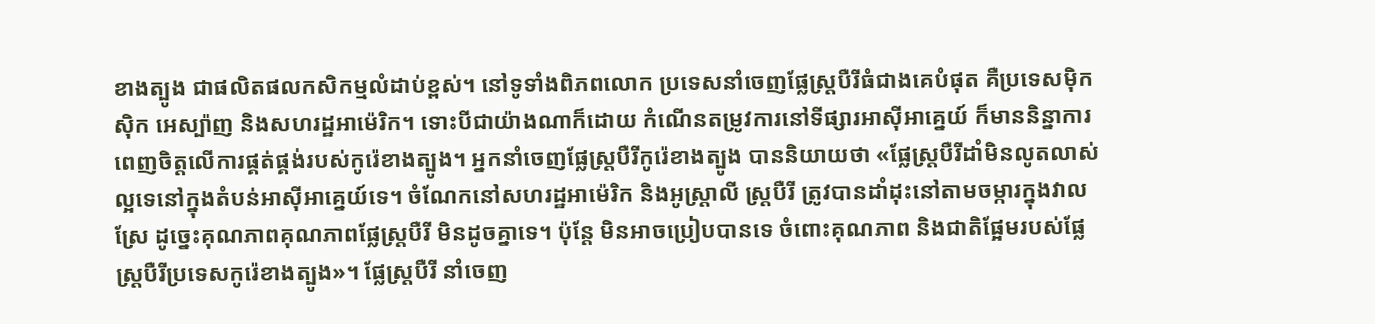ខាងត្បូង ជាផលិតផលកសិកម្មលំដាប់ខ្ពស់។ នៅទូទាំងពិភពលោក ប្រទេសនាំចេញផ្លែស្ត្របឺរីធំជាងគេបំផុត គឺប្រទេសម៉ិកស៊ិក អេស្ប៉ាញ និងសហរដ្ឋអាម៉េរិក។ ទោះបីជាយ៉ាងណាក៏ដោយ កំណើនតម្រូវការនៅទីផ្សារអាស៊ីអាគ្នេយ៍ ក៏មាននិន្នាការពេញចិត្តលើការផ្គត់ផ្គង់របស់កូរ៉េខាងត្បូង។ អ្នកនាំចេញផ្លែស្ត្របឺរីកូរ៉េខាងត្បូង បាននិយាយថា «ផ្លែស្ត្របឺរីដាំមិនលូតលាស់ល្អទេនៅក្នុងតំបន់អាស៊ីអាគ្នេយ៍ទេ។ ចំណែកនៅសហរដ្ឋអាម៉េរិក និងអូស្ត្រាលី ស្ត្របឺរី ត្រូវបានដាំដុះនៅតាមចម្ការក្នុងវាលស្រែ ដូច្នេះគុណភាពគុណភាពផ្លែស្ត្របឺរី មិនដូចគ្នាទេ។ ប៉ុន្តែ មិនអាចប្រៀបបានទេ ចំពោះគុណភាព និងជាតិផ្អែមរបស់ផ្លែស្ត្របឺរីប្រទេសកូរ៉េខាងត្បូង»។ ផ្លែស្ត្របឺរី នាំចេញ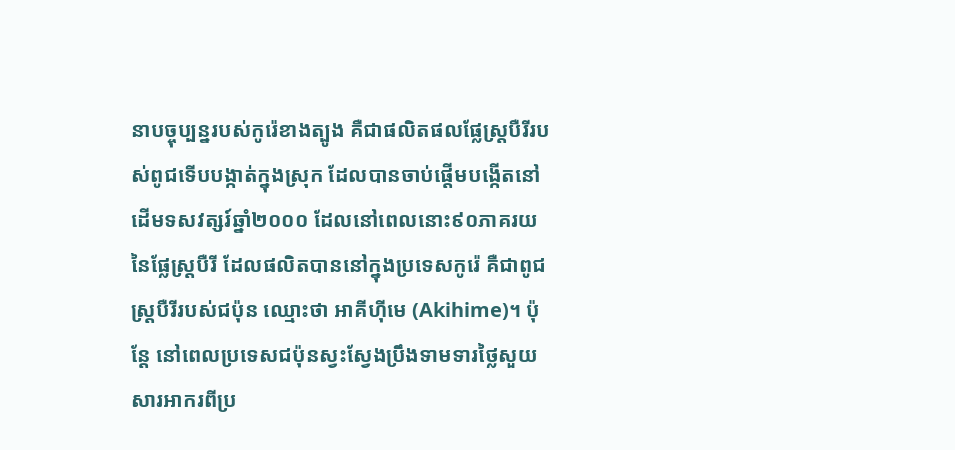នាបច្ចុប្បន្នរបស់កូរ៉េខាងត្បូង គឺជាផលិតផលផ្លែស្ត្របឺរីរបស់ពូជទើបបង្កាត់ក្នុងស្រុក ដែលបានចាប់ផ្តើមបង្កើតនៅដើមទសវត្សរ៍ឆ្នាំ២០០០ ដែលនៅពេលនោះ៩០ភាគរយនៃផ្លែស្ត្របឺរី ដែលផលិតបាននៅក្នុងប្រទេសកូរ៉េ គឺជាពូជស្ត្របឺរីរបស់ជប៉ុន ឈ្មោះថា អាគីហ៊ីមេ (Akihime)។ ប៉ុន្តែ នៅពេលប្រទេសជប៉ុនស្វះស្វែងប្រឹងទាមទារថ្លៃសួយសារអាករពីប្រ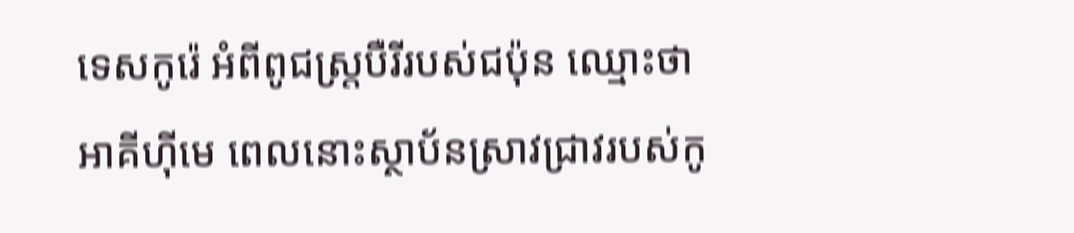ទេសកូរ៉េ អំពីពូជស្ត្របឺរីរបស់ជប៉ុន ឈ្មោះថា អាគីហ៊ីមេ ពេលនោះស្ថាប័នស្រាវជ្រាវរបស់កូ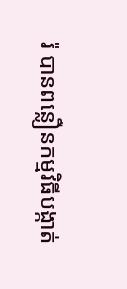រ៉ បានពន្លឿនកម្មវិធីបង្កាត់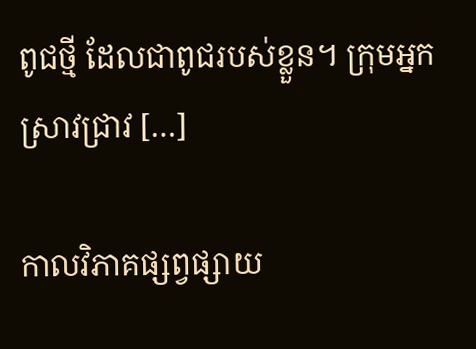ពូជថ្មី ដែលជាពូជរបស់ខ្លួន។ ក្រុមអ្នកស្រាវជ្រាវ […]

កាលវិភាគផ្សព្វផ្សាយ